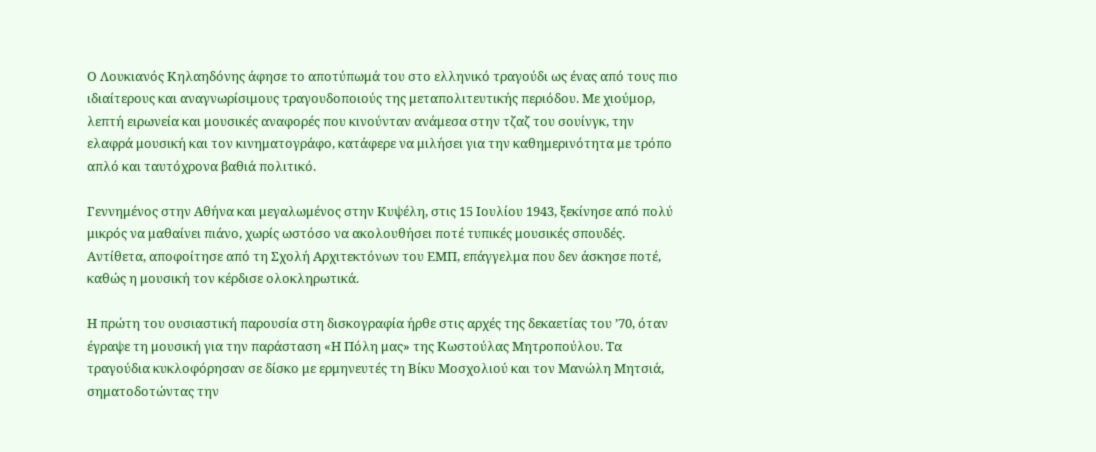Ο Λουκιανός Κηλαηδόνης άφησε το αποτύπωμά του στο ελληνικό τραγούδι ως ένας από τους πιο ιδιαίτερους και αναγνωρίσιμους τραγουδοποιούς της μεταπολιτευτικής περιόδου. Με χιούμορ, λεπτή ειρωνεία και μουσικές αναφορές που κινούνταν ανάμεσα στην τζαζ του σουίνγκ, την ελαφρά μουσική και τον κινηματογράφο, κατάφερε να μιλήσει για την καθημερινότητα με τρόπο απλό και ταυτόχρονα βαθιά πολιτικό.

Γεννημένος στην Αθήνα και μεγαλωμένος στην Κυψέλη, στις 15 Ιουλίου 1943, ξεκίνησε από πολύ μικρός να μαθαίνει πιάνο, χωρίς ωστόσο να ακολουθήσει ποτέ τυπικές μουσικές σπουδές. Αντίθετα, αποφοίτησε από τη Σχολή Αρχιτεκτόνων του ΕΜΠ, επάγγελμα που δεν άσκησε ποτέ, καθώς η μουσική τον κέρδισε ολοκληρωτικά.

Η πρώτη του ουσιαστική παρουσία στη δισκογραφία ήρθε στις αρχές της δεκαετίας του ’70, όταν έγραψε τη μουσική για την παράσταση «Η Πόλη μας» της Κωστούλας Μητροπούλου. Τα τραγούδια κυκλοφόρησαν σε δίσκο με ερμηνευτές τη Βίκυ Μοσχολιού και τον Μανώλη Μητσιά, σηματοδοτώντας την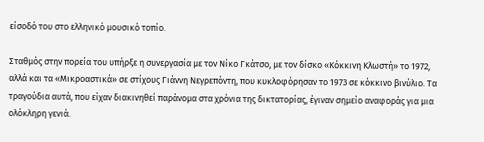είσοδό του στο ελληνικό μουσικό τοπίο.

Σταθμός στην πορεία του υπήρξε η συνεργασία με τον Νίκο Γκάτσο, με τον δίσκο «Κόκκινη Κλωστή» το 1972, αλλά και τα «Μικροαστικά» σε στίχους Γιάννη Νεγρεπόντη, που κυκλοφόρησαν το 1973 σε κόκκινο βινύλιο. Τα τραγούδια αυτά, που είχαν διακινηθεί παράνομα στα χρόνια της δικτατορίας, έγιναν σημείο αναφοράς για μια ολόκληρη γενιά.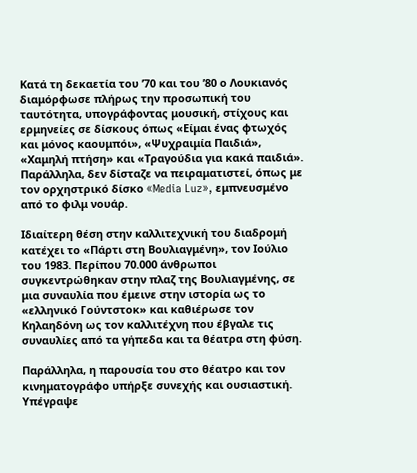Κατά τη δεκαετία του ’70 και του ’80 ο Λουκιανός διαμόρφωσε πλήρως την προσωπική του ταυτότητα, υπογράφοντας μουσική, στίχους και ερμηνείες σε δίσκους όπως «Είμαι ένας φτωχός και μόνος καουμπόι», «Ψυχραιμία Παιδιά», «Χαμηλή πτήση» και «Τραγούδια για κακά παιδιά». Παράλληλα, δεν δίσταζε να πειραματιστεί, όπως με τον ορχηστρικό δίσκο «Media Luz», εμπνευσμένο από το φιλμ νουάρ.

Ιδιαίτερη θέση στην καλλιτεχνική του διαδρομή κατέχει το «Πάρτι στη Βουλιαγμένη», τον Ιούλιο του 1983. Περίπου 70.000 άνθρωποι συγκεντρώθηκαν στην πλαζ της Βουλιαγμένης, σε μια συναυλία που έμεινε στην ιστορία ως το «ελληνικό Γούντστοκ» και καθιέρωσε τον Κηλαηδόνη ως τον καλλιτέχνη που έβγαλε τις συναυλίες από τα γήπεδα και τα θέατρα στη φύση.

Παράλληλα, η παρουσία του στο θέατρο και τον κινηματογράφο υπήρξε συνεχής και ουσιαστική. Υπέγραψε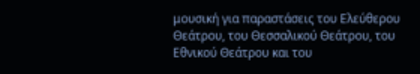μουσική για παραστάσεις του Ελεύθερου Θεάτρου, του Θεσσαλικού Θεάτρου, του Εθνικού Θεάτρου και του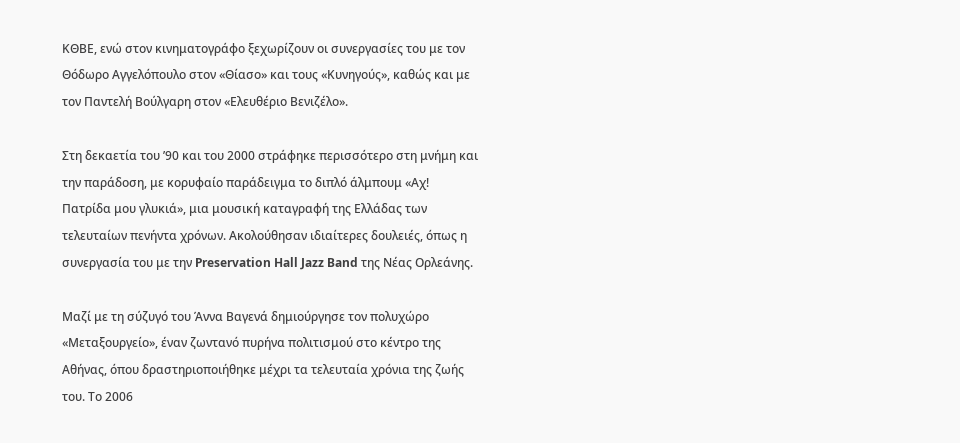ΚΘΒΕ, ενώ στον κινηματογράφο ξεχωρίζουν οι συνεργασίες του με τον Θόδωρο Αγγελόπουλο στον «Θίασο» και τους «Κυνηγούς», καθώς και με τον Παντελή Βούλγαρη στον «Ελευθέριο Βενιζέλο».

Στη δεκαετία του ’90 και του 2000 στράφηκε περισσότερο στη μνήμη και την παράδοση, με κορυφαίο παράδειγμα το διπλό άλμπουμ «Αχ! Πατρίδα μου γλυκιά», μια μουσική καταγραφή της Ελλάδας των τελευταίων πενήντα χρόνων. Ακολούθησαν ιδιαίτερες δουλειές, όπως η συνεργασία του με την Preservation Hall Jazz Band της Νέας Ορλεάνης.

Μαζί με τη σύζυγό του Άννα Βαγενά δημιούργησε τον πολυχώρο «Μεταξουργείο», έναν ζωντανό πυρήνα πολιτισμού στο κέντρο της Αθήνας, όπου δραστηριοποιήθηκε μέχρι τα τελευταία χρόνια της ζωής του. Το 2006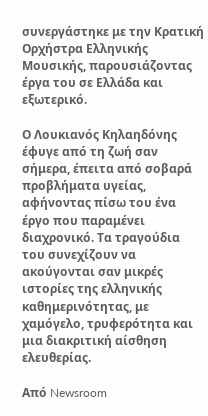συνεργάστηκε με την Κρατική Ορχήστρα Ελληνικής Μουσικής, παρουσιάζοντας έργα του σε Ελλάδα και εξωτερικό.

Ο Λουκιανός Κηλαηδόνης έφυγε από τη ζωή σαν σήμερα, έπειτα από σοβαρά προβλήματα υγείας, αφήνοντας πίσω του ένα έργο που παραμένει διαχρονικό. Τα τραγούδια του συνεχίζουν να ακούγονται σαν μικρές ιστορίες της ελληνικής καθημερινότητας, με χαμόγελο, τρυφερότητα και μια διακριτική αίσθηση ελευθερίας.

Από Newsroom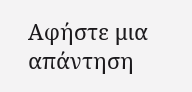Αφήστε μια απάντηση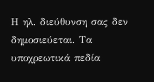Η ηλ. διεύθυνση σας δεν δημοσιεύεται. Τα υποχρεωτικά πεδία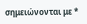σημειώνονται με *